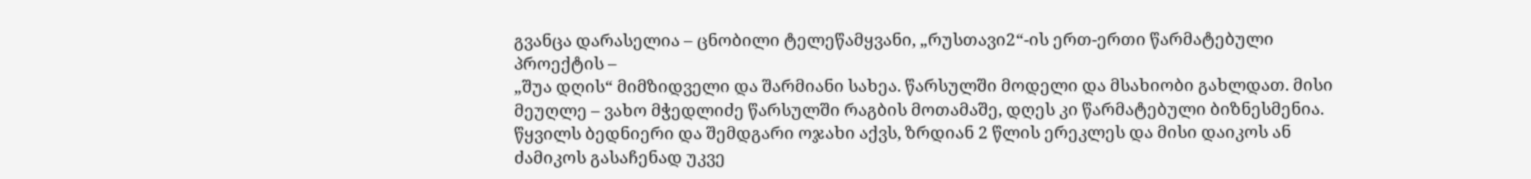გვანცა დარასელია – ცნობილი ტელეწამყვანი, „რუსთავი2“-ის ერთ-ერთი წარმატებული პროექტის –
„შუა დღის“ მიმზიდველი და შარმიანი სახეა. წარსულში მოდელი და მსახიობი გახლდათ. მისი მეუღლე – ვახო მჭედლიძე წარსულში რაგბის მოთამაშე, დღეს კი წარმატებული ბიზნესმენია. წყვილს ბედნიერი და შემდგარი ოჯახი აქვს, ზრდიან 2 წლის ერეკლეს და მისი დაიკოს ან ძამიკოს გასაჩენად უკვე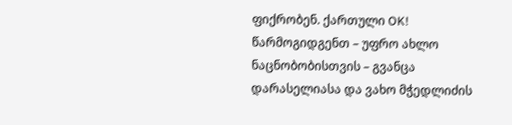ფიქრობენ. ქართული OK! წარმოგიდგენთ – უფრო ახლო ნაცნობობისთვის – გვანცა დარასელიასა და ვახო მჭედლიძის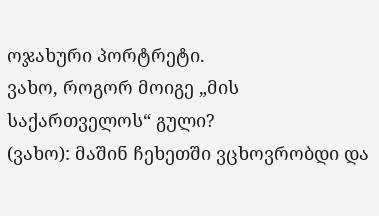ოჯახური პორტრეტი.
ვახო, როგორ მოიგე „მის საქართველოს“ გული?
(ვახო): მაშინ ჩეხეთში ვცხოვრობდი და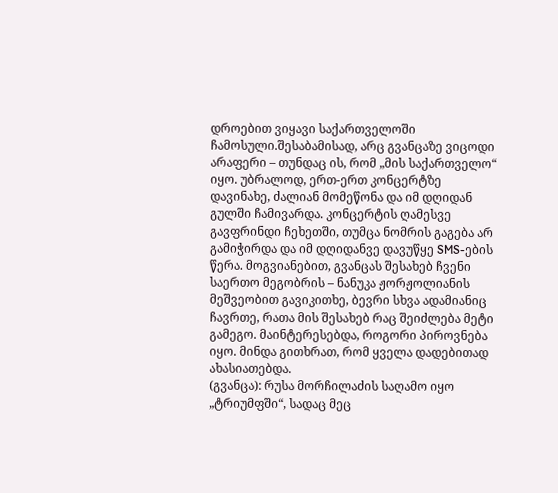დროებით ვიყავი საქართველოში ჩამოსული.შესაბამისად, არც გვანცაზე ვიცოდი არაფერი – თუნდაც ის, რომ „მის საქართველო“ იყო. უბრალოდ, ერთ-ერთ კონცერტზე დავინახე, ძალიან მომეწონა და იმ დღიდან გულში ჩამივარდა. კონცერტის ღამესვე გავფრინდი ჩეხეთში, თუმცა ნომრის გაგება არ გამიჭირდა და იმ დღიდანვე დავუწყე SMS-ების წერა. მოგვიანებით, გვანცას შესახებ ჩვენი საერთო მეგობრის – ნანუკა ჟორჟოლიანის მეშვეობით გავიკითხე, ბევრი სხვა ადამიანიც ჩავრთე, რათა მის შესახებ რაც შეიძლება მეტი გამეგო. მაინტერესებდა, როგორი პიროვნება იყო. მინდა გითხრათ, რომ ყველა დადებითად ახასიათებდა.
(გვანცა): რუსა მორჩილაძის საღამო იყო „ტრიუმფში“, სადაც მეც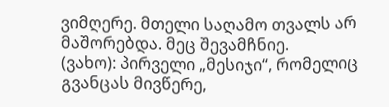ვიმღერე. მთელი საღამო თვალს არ მაშორებდა. მეც შევამჩნიე.
(ვახო): პირველი „მესიჯი“, რომელიც გვანცას მივწერე,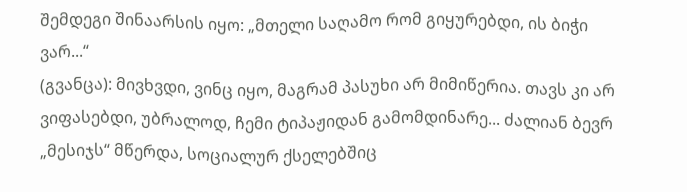შემდეგი შინაარსის იყო: „მთელი საღამო რომ გიყურებდი, ის ბიჭი ვარ...“
(გვანცა): მივხვდი, ვინც იყო, მაგრამ პასუხი არ მიმიწერია. თავს კი არ ვიფასებდი, უბრალოდ, ჩემი ტიპაჟიდან გამომდინარე... ძალიან ბევრ „მესიჯს“ მწერდა, სოციალურ ქსელებშიც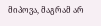მიპოვა, მაგრამ არ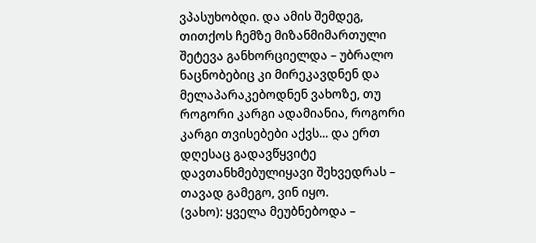ვპასუხობდი. და ამის შემდეგ, თითქოს ჩემზე მიზანმიმართული შეტევა განხორციელდა – უბრალო ნაცნობებიც კი მირეკავდნენ და მელაპარაკებოდნენ ვახოზე, თუ როგორი კარგი ადამიანია, როგორი კარგი თვისებები აქვს... და ერთ დღესაც გადავწყვიტე დავთანხმებულიყავი შეხვედრას – თავად გამეგო, ვინ იყო.
(ვახო): ყველა მეუბნებოდა –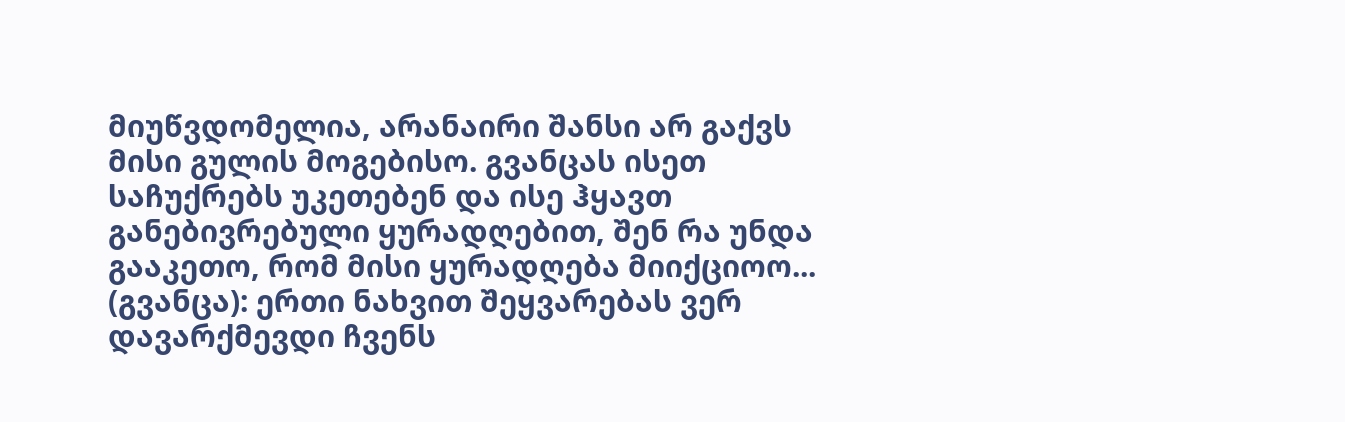მიუწვდომელია, არანაირი შანსი არ გაქვს მისი გულის მოგებისო. გვანცას ისეთ საჩუქრებს უკეთებენ და ისე ჰყავთ განებივრებული ყურადღებით, შენ რა უნდა გააკეთო, რომ მისი ყურადღება მიიქციოო...
(გვანცა): ერთი ნახვით შეყვარებას ვერ დავარქმევდი ჩვენს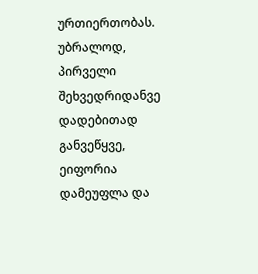ურთიერთობას. უბრალოდ, პირველი შეხვედრიდანვე დადებითად განვეწყვე, ეიფორია დამეუფლა და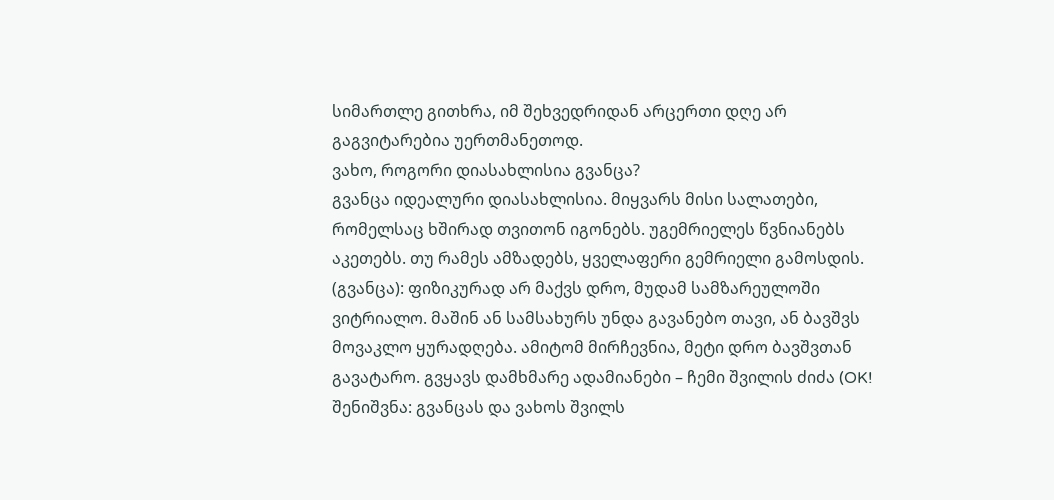სიმართლე გითხრა, იმ შეხვედრიდან არცერთი დღე არ გაგვიტარებია უერთმანეთოდ.
ვახო, როგორი დიასახლისია გვანცა?
გვანცა იდეალური დიასახლისია. მიყვარს მისი სალათები, რომელსაც ხშირად თვითონ იგონებს. უგემრიელეს წვნიანებს აკეთებს. თუ რამეს ამზადებს, ყველაფერი გემრიელი გამოსდის.
(გვანცა): ფიზიკურად არ მაქვს დრო, მუდამ სამზარეულოში ვიტრიალო. მაშინ ან სამსახურს უნდა გავანებო თავი, ან ბავშვს მოვაკლო ყურადღება. ამიტომ მირჩევნია, მეტი დრო ბავშვთან გავატარო. გვყავს დამხმარე ადამიანები – ჩემი შვილის ძიძა (OK! შენიშვნა: გვანცას და ვახოს შვილს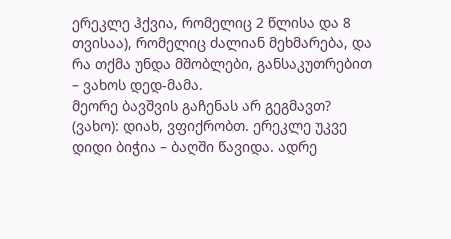ერეკლე ჰქვია, რომელიც 2 წლისა და 8 თვისაა), რომელიც ძალიან მეხმარება, და რა თქმა უნდა მშობლები, განსაკუთრებით – ვახოს დედ-მამა.
მეორე ბავშვის გაჩენას არ გეგმავთ?
(ვახო): დიახ, ვფიქრობთ. ერეკლე უკვე დიდი ბიჭია – ბაღში წავიდა. ადრე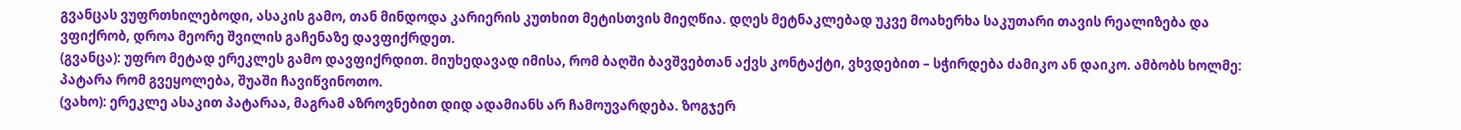გვანცას ვუფრთხილებოდი, ასაკის გამო, თან მინდოდა კარიერის კუთხით მეტისთვის მიეღწია. დღეს მეტნაკლებად უკვე მოახერხა საკუთარი თავის რეალიზება და ვფიქრობ, დროა მეორე შვილის გაჩენაზე დავფიქრდეთ.
(გვანცა): უფრო მეტად ერეკლეს გამო დავფიქრდით. მიუხედავად იმისა, რომ ბაღში ბავშვებთან აქვს კონტაქტი, ვხვდებით – სჭირდება ძამიკო ან დაიკო. ამბობს ხოლმე: პატარა რომ გვეყოლება, შუაში ჩავიწვინოთო.
(ვახო): ერეკლე ასაკით პატარაა, მაგრამ აზროვნებით დიდ ადამიანს არ ჩამოუვარდება. ზოგჯერ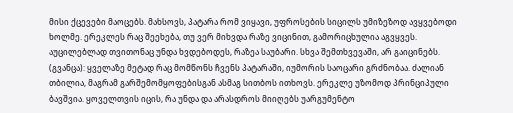მისი ქცევები მაოცებს. მახსოვს, პატარა რომ ვიყავი, უფროსების სიცილს უმიზეზოდ ავყვებოდი ხოლმე. ერეკლეს რაც შეეხება, თუ ვერ მიხვდა რაზე ვიცინით, გამორიცხულია აგვყვეს. აუცილებლად თვითონაც უნდა ხვდებოდეს, რაზეა საუბარი. სხვა შემთხვევაში, არ გაიცინებს.
(გვანცა): ყველაზე მეტად რაც მომწონს ჩვენს პატარაში, იუმორის საოცარი გრძნობაა. ძალიან თბილია, მაგრამ გარშემომყოფებისგან ასმაგ სითბოს ითხოვს. ერეკლე უზომოდ პრინციპული ბავშვია. ყოველთვის იცის, რა უნდა და არასდროს მიიღებს უარგუმენტო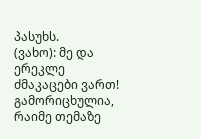პასუხს.
(ვახო): მე და ერეკლე ძმაკაცები ვართ! გამორიცხულია, რაიმე თემაზე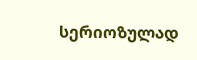სერიოზულად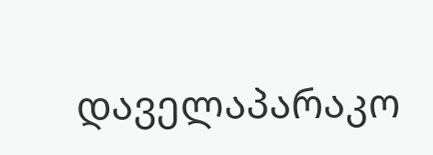დაველაპარაკო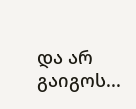და არ გაიგოს...